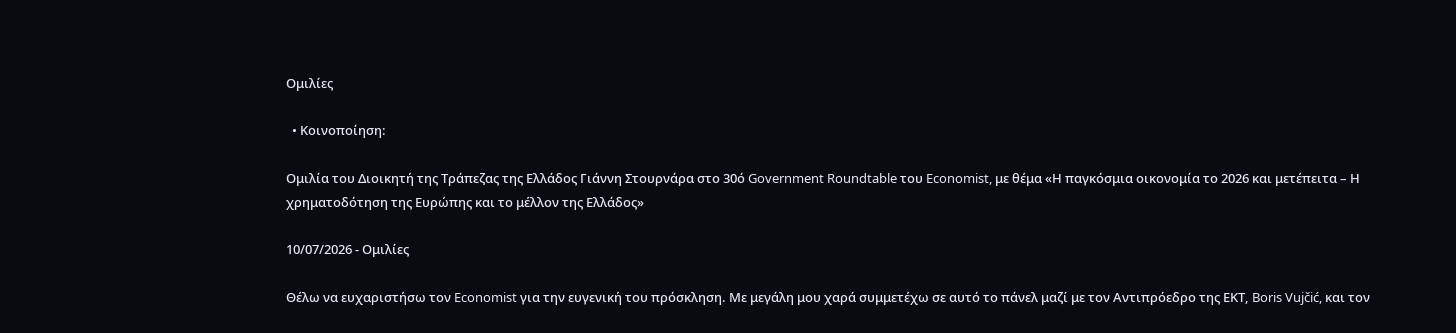Ομιλίες

  • Κοινοποίηση:

Ομιλία του Διοικητή της Τράπεζας της Ελλάδος Γιάννη Στουρνάρα στο 30ό Government Roundtable του Economist, με θέμα «Η παγκόσμια οικονομία το 2026 και μετέπειτα – Η χρηματοδότηση της Ευρώπης και το μέλλον της Ελλάδος»

10/07/2026 - Ομιλίες

Θέλω να ευχαριστήσω τον Economist για την ευγενική του πρόσκληση. Με μεγάλη μου χαρά συμμετέχω σε αυτό το πάνελ μαζί με τον Αντιπρόεδρο της ΕΚΤ, Boris Vujčić, και τον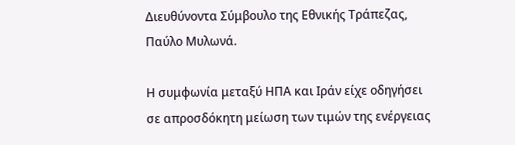Διευθύνοντα Σύμβουλο της Εθνικής Τράπεζας, Παύλο Μυλωνά.

Η συμφωνία μεταξύ ΗΠΑ και Ιράν είχε οδηγήσει σε απροσδόκητη μείωση των τιμών της ενέργειας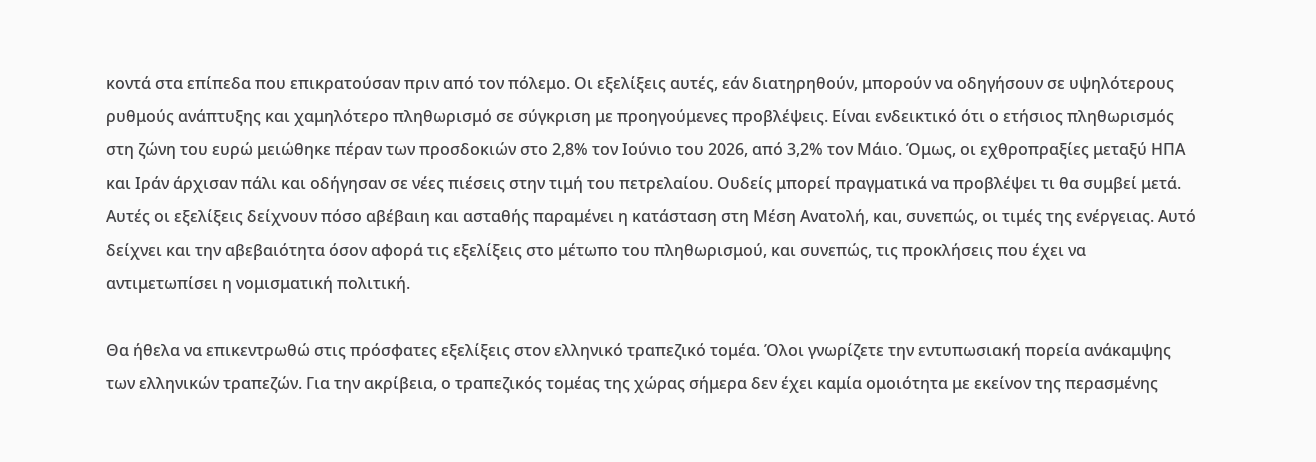κοντά στα επίπεδα που επικρατούσαν πριν από τον πόλεμο. Οι εξελίξεις αυτές, εάν διατηρηθούν, μπορούν να οδηγήσουν σε υψηλότερους ρυθμούς ανάπτυξης και χαμηλότερο πληθωρισμό σε σύγκριση με προηγούμενες προβλέψεις. Είναι ενδεικτικό ότι ο ετήσιος πληθωρισμός στη ζώνη του ευρώ μειώθηκε πέραν των προσδοκιών στο 2,8% τον Ιούνιο του 2026, από 3,2% τον Μάιο. Όμως, οι εχθροπραξίες μεταξύ ΗΠΑ και Ιράν άρχισαν πάλι και οδήγησαν σε νέες πιέσεις στην τιμή του πετρελαίου. Ουδείς μπορεί πραγματικά να προβλέψει τι θα συμβεί μετά. Αυτές οι εξελίξεις δείχνουν πόσο αβέβαιη και ασταθής παραμένει η κατάσταση στη Μέση Ανατολή, και, συνεπώς, οι τιμές της ενέργειας. Αυτό δείχνει και την αβεβαιότητα όσον αφορά τις εξελίξεις στο μέτωπο του πληθωρισμού, και συνεπώς, τις προκλήσεις που έχει να αντιμετωπίσει η νομισματική πολιτική.

Θα ήθελα να επικεντρωθώ στις πρόσφατες εξελίξεις στον ελληνικό τραπεζικό τομέα. Όλοι γνωρίζετε την εντυπωσιακή πορεία ανάκαμψης των ελληνικών τραπεζών. Για την ακρίβεια, ο τραπεζικός τομέας της χώρας σήμερα δεν έχει καμία ομοιότητα με εκείνον της περασμένης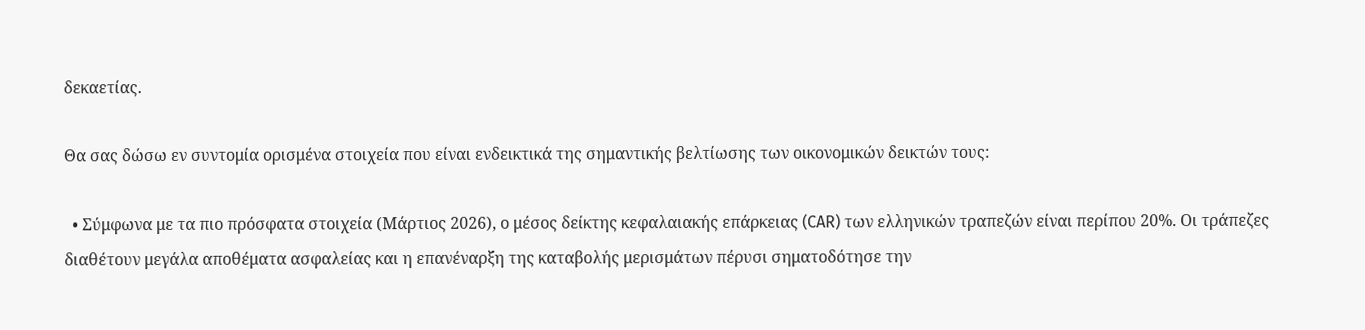δεκαετίας.

Θα σας δώσω εν συντομία ορισμένα στοιχεία που είναι ενδεικτικά της σημαντικής βελτίωσης των οικονομικών δεικτών τους:

  • Σύμφωνα με τα πιο πρόσφατα στοιχεία (Μάρτιος 2026), ο μέσος δείκτης κεφαλαιακής επάρκειας (CAR) των ελληνικών τραπεζών είναι περίπου 20%. Οι τράπεζες διαθέτουν μεγάλα αποθέματα ασφαλείας και η επανέναρξη της καταβολής μερισμάτων πέρυσι σηματοδότησε την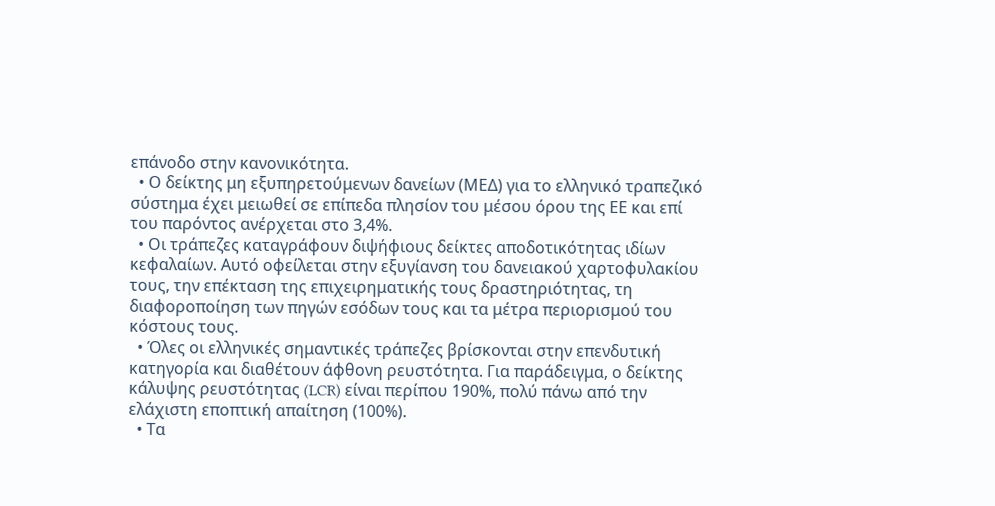επάνοδο στην κανονικότητα.
  • Ο δείκτης μη εξυπηρετούμενων δανείων (ΜΕΔ) για το ελληνικό τραπεζικό σύστημα έχει μειωθεί σε επίπεδα πλησίον του μέσου όρου της ΕΕ και επί του παρόντος ανέρχεται στο 3,4%.
  • Οι τράπεζες καταγράφουν διψήφιους δείκτες αποδοτικότητας ιδίων κεφαλαίων. Αυτό οφείλεται στην εξυγίανση του δανειακού χαρτοφυλακίου τους, την επέκταση της επιχειρηματικής τους δραστηριότητας, τη διαφοροποίηση των πηγών εσόδων τους και τα μέτρα περιορισμού του κόστους τους.
  • Όλες οι ελληνικές σημαντικές τράπεζες βρίσκονται στην επενδυτική κατηγορία και διαθέτουν άφθονη ρευστότητα. Για παράδειγμα, ο δείκτης κάλυψης ρευστότητας (LCR) είναι περίπου 190%, πολύ πάνω από την ελάχιστη εποπτική απαίτηση (100%).
  • Τα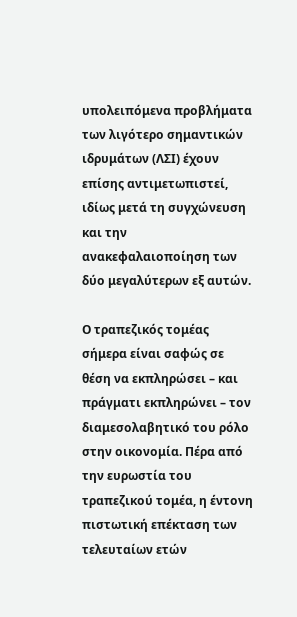υπολειπόμενα προβλήματα των λιγότερο σημαντικών ιδρυμάτων (ΛΣΙ) έχουν επίσης αντιμετωπιστεί, ιδίως μετά τη συγχώνευση και την ανακεφαλαιοποίηση των δύο μεγαλύτερων εξ αυτών.

Ο τραπεζικός τομέας σήμερα είναι σαφώς σε θέση να εκπληρώσει – και πράγματι εκπληρώνει – τον διαμεσολαβητικό του ρόλο στην οικονομία. Πέρα από την ευρωστία του τραπεζικού τομέα, η έντονη πιστωτική επέκταση των τελευταίων ετών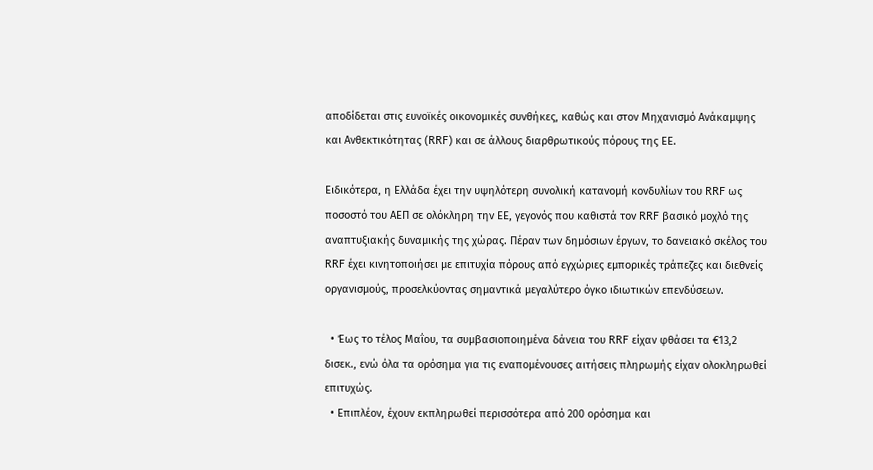αποδίδεται στις ευνοϊκές οικονομικές συνθήκες, καθώς και στον Μηχανισμό Ανάκαμψης και Ανθεκτικότητας (RRF) και σε άλλους διαρθρωτικούς πόρους της ΕΕ.

Ειδικότερα, η Ελλάδα έχει την υψηλότερη συνολική κατανομή κονδυλίων του RRF ως ποσοστό του ΑΕΠ σε ολόκληρη την ΕΕ, γεγονός που καθιστά τον RRF βασικό μοχλό της αναπτυξιακής δυναμικής της χώρας. Πέραν των δημόσιων έργων, το δανειακό σκέλος του RRF έχει κινητοποιήσει με επιτυχία πόρους από εγχώριες εμπορικές τράπεζες και διεθνείς οργανισμούς, προσελκύοντας σημαντικά μεγαλύτερο όγκο ιδιωτικών επενδύσεων.

  • Έως το τέλος Μαΐου, τα συμβασιοποιημένα δάνεια του RRF είχαν φθάσει τα €13,2 δισεκ., ενώ όλα τα ορόσημα για τις εναπομένουσες αιτήσεις πληρωμής είχαν ολοκληρωθεί επιτυχώς.
  • Επιπλέον, έχουν εκπληρωθεί περισσότερα από 200 ορόσημα και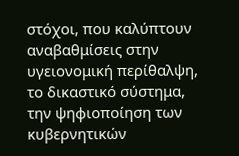στόχοι, που καλύπτουν αναβαθμίσεις στην υγειονομική περίθαλψη, το δικαστικό σύστημα, την ψηφιοποίηση των κυβερνητικών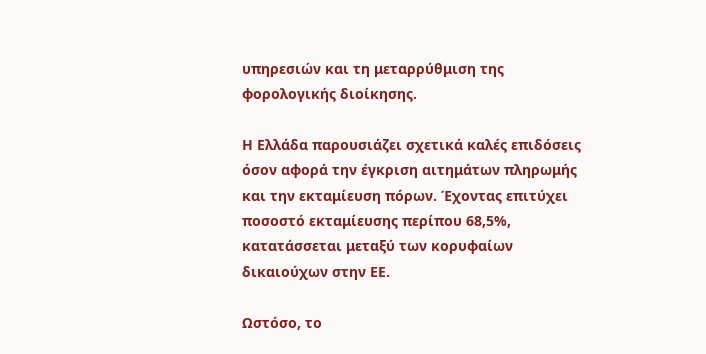υπηρεσιών και τη μεταρρύθμιση της φορολογικής διοίκησης.

Η Ελλάδα παρουσιάζει σχετικά καλές επιδόσεις όσον αφορά την έγκριση αιτημάτων πληρωμής και την εκταμίευση πόρων. Έχοντας επιτύχει ποσοστό εκταμίευσης περίπου 68,5%, κατατάσσεται μεταξύ των κορυφαίων δικαιούχων στην ΕΕ.

Ωστόσο, το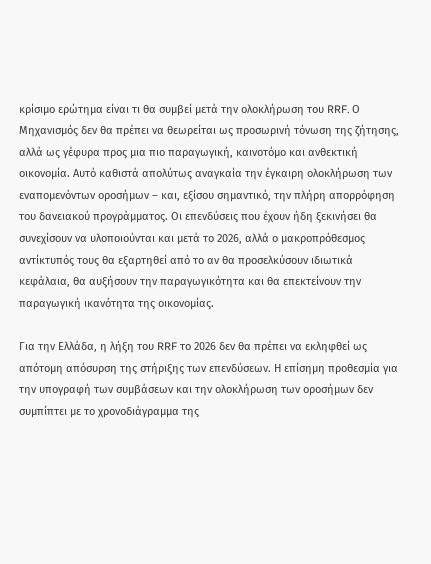κρίσιμο ερώτημα είναι τι θα συμβεί μετά την ολοκλήρωση του RRF. Ο Μηχανισμός δεν θα πρέπει να θεωρείται ως προσωρινή τόνωση της ζήτησης, αλλά ως γέφυρα προς μια πιο παραγωγική, καινοτόμο και ανθεκτική οικονομία. Αυτό καθιστά απολύτως αναγκαία την έγκαιρη ολοκλήρωση των εναπομενόντων οροσήμων – και, εξίσου σημαντικό, την πλήρη απορρόφηση του δανειακού προγράμματος. Οι επενδύσεις που έχουν ήδη ξεκινήσει θα συνεχίσουν να υλοποιούνται και μετά το 2026, αλλά ο μακροπρόθεσμος αντίκτυπός τους θα εξαρτηθεί από το αν θα προσελκύσουν ιδιωτικά κεφάλαια, θα αυξήσουν την παραγωγικότητα και θα επεκτείνουν την παραγωγική ικανότητα της οικονομίας.

Για την Ελλάδα, η λήξη του RRF το 2026 δεν θα πρέπει να εκληφθεί ως απότομη απόσυρση της στήριξης των επενδύσεων. Η επίσημη προθεσμία για την υπογραφή των συμβάσεων και την ολοκλήρωση των οροσήμων δεν συμπίπτει με το χρονοδιάγραμμα της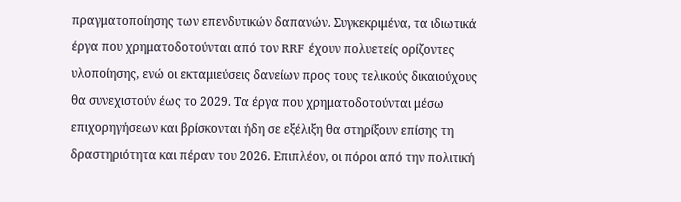πραγματοποίησης των επενδυτικών δαπανών. Συγκεκριμένα, τα ιδιωτικά έργα που χρηματοδοτούνται από τον RRF έχουν πολυετείς ορίζοντες υλοποίησης, ενώ οι εκταμιεύσεις δανείων προς τους τελικούς δικαιούχους θα συνεχιστούν έως το 2029. Τα έργα που χρηματοδοτούνται μέσω επιχορηγήσεων και βρίσκονται ήδη σε εξέλιξη θα στηρίξουν επίσης τη δραστηριότητα και πέραν του 2026. Επιπλέον, οι πόροι από την πολιτική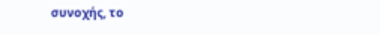συνοχής, το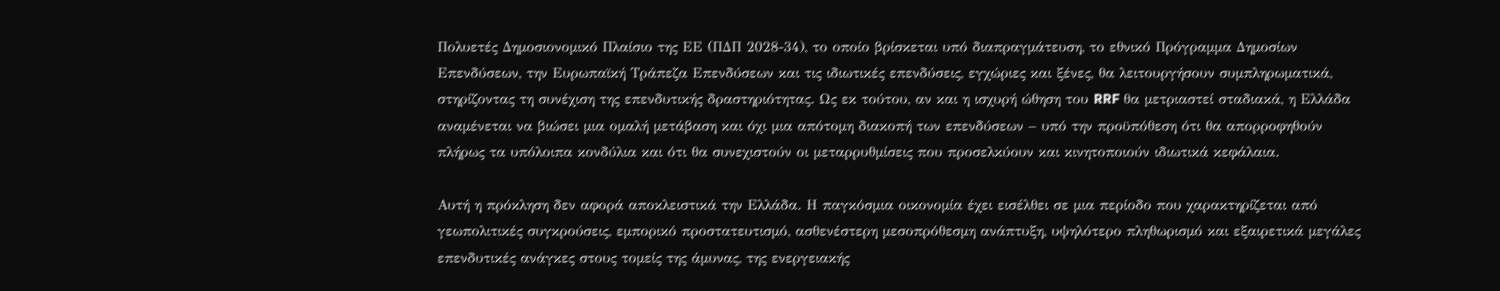Πολυετές Δημοσιονομικό Πλαίσιο της ΕΕ (ΠΔΠ 2028-34), το οποίο βρίσκεται υπό διαπραγμάτευση, το εθνικό Πρόγραμμα Δημοσίων Επενδύσεων, την Ευρωπαϊκή Τράπεζα Επενδύσεων και τις ιδιωτικές επενδύσεις, εγχώριες και ξένες, θα λειτουργήσουν συμπληρωματικά, στηρίζοντας τη συνέχιση της επενδυτικής δραστηριότητας. Ως εκ τούτου, αν και η ισχυρή ώθηση του RRF θα μετριαστεί σταδιακά, η Ελλάδα αναμένεται να βιώσει μια ομαλή μετάβαση και όχι μια απότομη διακοπή των επενδύσεων – υπό την προϋπόθεση ότι θα απορροφηθούν πλήρως τα υπόλοιπα κονδύλια και ότι θα συνεχιστούν οι μεταρρυθμίσεις που προσελκύουν και κινητοποιούν ιδιωτικά κεφάλαια.

Αυτή η πρόκληση δεν αφορά αποκλειστικά την Ελλάδα. Η παγκόσμια οικονομία έχει εισέλθει σε μια περίοδο που χαρακτηρίζεται από γεωπολιτικές συγκρούσεις, εμπορικό προστατευτισμό, ασθενέστερη μεσοπρόθεσμη ανάπτυξη, υψηλότερο πληθωρισμό και εξαιρετικά μεγάλες επενδυτικές ανάγκες στους τομείς της άμυνας, της ενεργειακής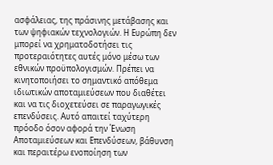ασφάλειας, της πράσινης μετάβασης και των ψηφιακών τεχνολογιών. Η Ευρώπη δεν μπορεί να χρηματοδοτήσει τις προτεραιότητες αυτές μόνο μέσω των εθνικών προϋπολογισμών. Πρέπει να κινητοποιήσει το σημαντικό απόθεμα ιδιωτικών αποταμιεύσεων που διαθέτει και να τις διοχετεύσει σε παραγωγικές επενδύσεις. Αυτό απαιτεί ταχύτερη πρόοδο όσον αφορά την Ένωση Αποταμιεύσεων και Επενδύσεων, βάθυνση και περαιτέρω ενοποίηση των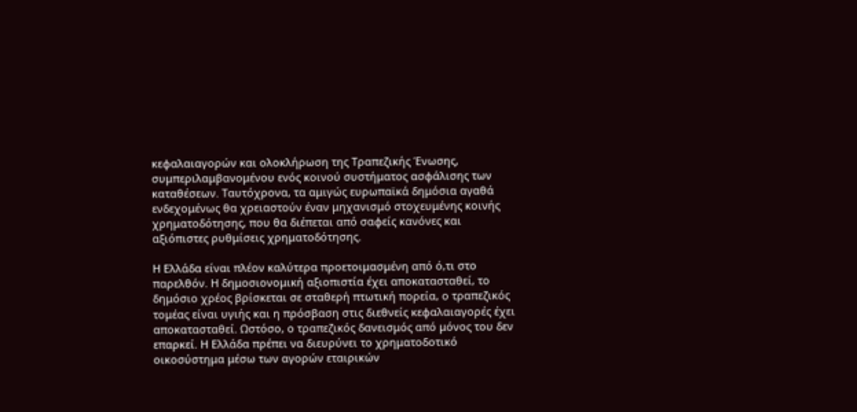κεφαλαιαγορών και ολοκλήρωση της Τραπεζικής Ένωσης, συμπεριλαμβανομένου ενός κοινού συστήματος ασφάλισης των καταθέσεων. Ταυτόχρονα, τα αμιγώς ευρωπαϊκά δημόσια αγαθά ενδεχομένως θα χρειαστούν έναν μηχανισμό στοχευμένης κοινής χρηματοδότησης, που θα διέπεται από σαφείς κανόνες και αξιόπιστες ρυθμίσεις χρηματοδότησης.

Η Ελλάδα είναι πλέον καλύτερα προετοιμασμένη από ό,τι στο παρελθόν. Η δημοσιονομική αξιοπιστία έχει αποκατασταθεί, το δημόσιο χρέος βρίσκεται σε σταθερή πτωτική πορεία, ο τραπεζικός τομέας είναι υγιής και η πρόσβαση στις διεθνείς κεφαλαιαγορές έχει αποκατασταθεί. Ωστόσο, ο τραπεζικός δανεισμός από μόνος του δεν επαρκεί. Η Ελλάδα πρέπει να διευρύνει το χρηματοδοτικό οικοσύστημα μέσω των αγορών εταιρικών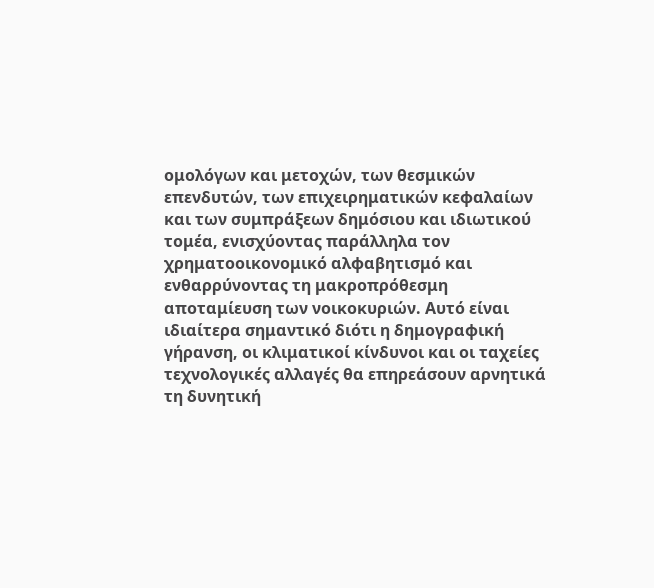ομολόγων και μετοχών, των θεσμικών επενδυτών, των επιχειρηματικών κεφαλαίων και των συμπράξεων δημόσιου και ιδιωτικού τομέα, ενισχύοντας παράλληλα τον χρηματοοικονομικό αλφαβητισμό και ενθαρρύνοντας τη μακροπρόθεσμη αποταμίευση των νοικοκυριών. Αυτό είναι ιδιαίτερα σημαντικό διότι η δημογραφική γήρανση, οι κλιματικοί κίνδυνοι και οι ταχείες τεχνολογικές αλλαγές θα επηρεάσουν αρνητικά τη δυνητική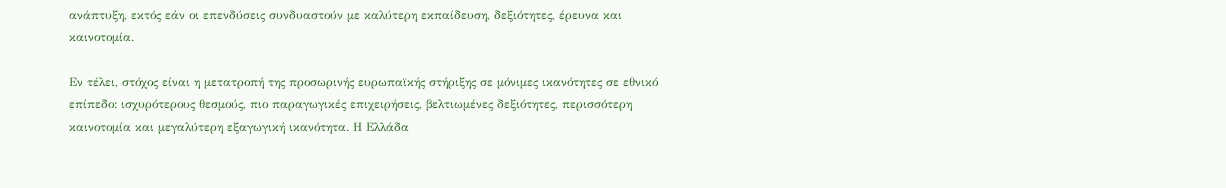ανάπτυξη, εκτός εάν οι επενδύσεις συνδυαστούν με καλύτερη εκπαίδευση, δεξιότητες, έρευνα και καινοτομία.

Εν τέλει, στόχος είναι η μετατροπή της προσωρινής ευρωπαϊκής στήριξης σε μόνιμες ικανότητες σε εθνικό επίπεδο: ισχυρότερους θεσμούς, πιο παραγωγικές επιχειρήσεις, βελτιωμένες δεξιότητες, περισσότερη καινοτομία και μεγαλύτερη εξαγωγική ικανότητα. Η Ελλάδα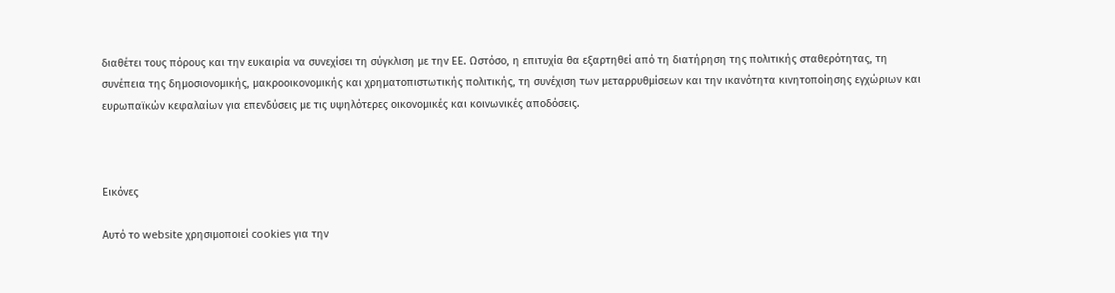διαθέτει τους πόρους και την ευκαιρία να συνεχίσει τη σύγκλιση με την ΕΕ. Ωστόσο, η επιτυχία θα εξαρτηθεί από τη διατήρηση της πολιτικής σταθερότητας, τη συνέπεια της δημοσιονομικής, μακροοικονομικής και χρηματοπιστωτικής πολιτικής, τη συνέχιση των μεταρρυθμίσεων και την ικανότητα κινητοποίησης εγχώριων και ευρωπαϊκών κεφαλαίων για επενδύσεις με τις υψηλότερες οικονομικές και κοινωνικές αποδόσεις.



Εικόνες

Αυτό το website χρησιμοποιεί cookies για την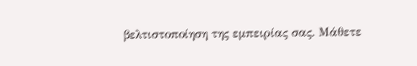βελτιστοποίηση της εμπειρίας σας. Μάθετε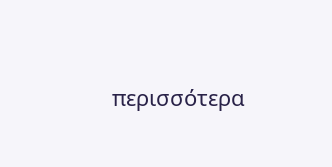περισσότερα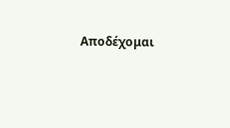Αποδέχομαι